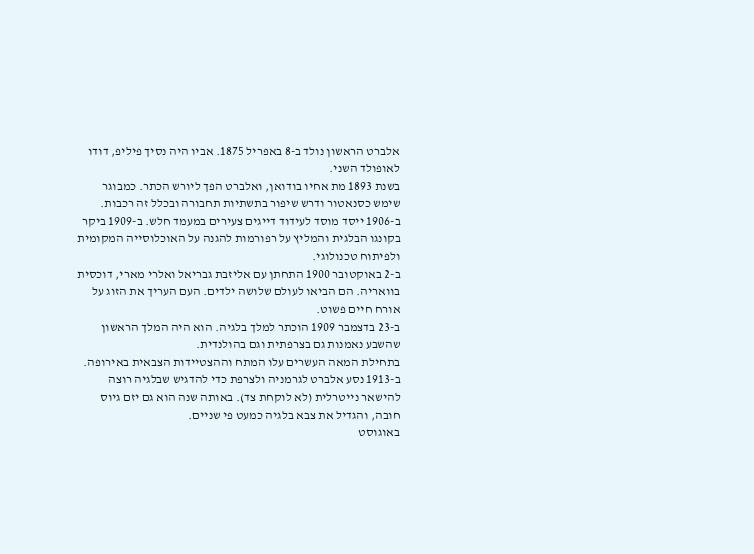אלברט הראשון נולד ב-8 באפריל 1875. אביו היה נסיך פיליפ, דודו לאופולד השני.
בשנת 1893 מת אחיו בודואן, ואלברט הפך ליורש הכתר. כמבוגר שימש כסנאטור ודרש שיפור בתשתיות תחבורה ובכלל זה רכבות. ב-1906 ייסד מוסד לעידוד דייגים צעירים במעמד חלש. ב-1909 ביקר בקונגו הבלגית והמליץ על רפורמות להגנה על האוכלוסייה המקומית ולפיתוח טכנולוגי.
ב-2 באוקטובר 1900 התחתן עם אליזבת גבריאל ואלרי מארי, דוכסית בוואריה. הם הביאו לעולם שלושה ילדים. העם העריך את הזוג על אורח חיים פשוט.
ב-23 בדצמבר 1909 הוכתר למלך בלגיה. הוא היה המלך הראשון שהשבע נאמנות גם בצרפתית וגם בהולנדית.
בתחילת המאה העשרים עלו המתח וההצטיידות הצבאית באירופה. ב-1913 נסע אלברט לגרמניה ולצרפת כדי להדגיש שבלגיה רוצה להישאר נייטרלית (לא לוקחת צד). באותה שנה הוא גם יזם גיוס חובה, והגדיל את צבא בלגיה כמעט פי שניים.
באוגוסט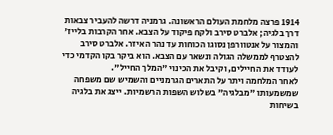1914 פרצה מלחמת העולם הראשונה. גרמניה דרשה להעביר צבאות דרך בלגיה; אלברט סירב ולקח פיקוד על הצבא. אחר הקרבות בלייז' והמצור על אנטוורפן נסוגו הכוחות עד נהר האיזר. אלברט סירב להצטרף לממשלה הגולה ונשאר עם הצבא. הוא ביקר בקו הקדמי כדי לעודד את החיילים, וקיבל את הכינוי "המלך החייל".
לאחר המלחמה ויתר על התארים הגרמניים והשמיש שם משפחה שמשמעותו "מבלגיה" בשלוש השפות הרשמיות. ייצג את בלגיה בשיחות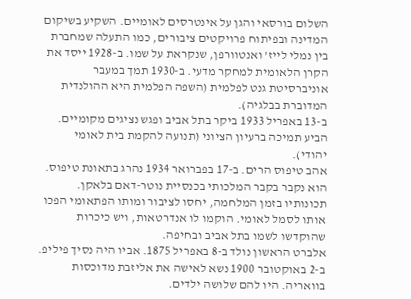השלום בורסאי והגן על אינטרסים לאומיים. השקיע בשיקום המדינה ובפיתוח פרויקטים ציבורים, כמו התעלה שמחברת בין נמלי לייז' ואנטוורפן, שנקראת על שמו. ב-1928 ייסד את הקרן הלאומית למחקר מדעי. ב-1930 תמך במעבר אוניברסיטת גנט לפלמית (השפה הפלמית היא ההולנדית המדוברת בבלגיה).
ב-13 באפריל 1933 ביקר בתל אביב ופגש נציגים מקומיים. הביע תמיכה ברעיון הציוני (תנועה להקמת בית לאומי יהודי).
אהב טיפוס הרים. ב-17 בפברואר 1934 נהרג בתאונת טיפוס. הוא נקבר בקבר המלכותי בכנסיית נוטר-דאם בלאקן. תכונותיו בזמן המלחמה, יחסו לציבור ומותו הפתאומי הפכו אותו לסמל לאומי. הוקמו לו אנדרטאות, ויש כיכרות שהוקדשו לשמו בתל אביב ובחיפה.
אלברט הראשון נולד ב-8 באפריל 1875. אביו היה נסיך פיליפ.
ב-2 באוקטובר 1900 נשא לאישה את אליזבת מדוכסות בוואריה. היו להם שלושה ילדים.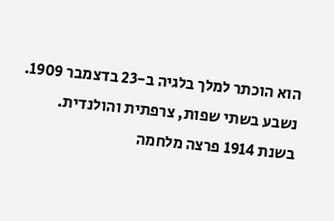הוא הוכתר למלך בלגיה ב-23 בדצמבר 1909. נשבע בשתי שפות, צרפתית והולנדית.
בשנת 1914 פרצה מלחמה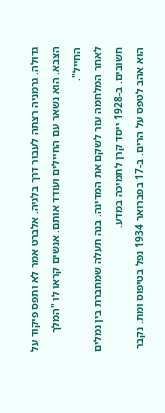גדולה. גרמניה רצתה לעבור דרך בלגיה. אלברט אמר לא ותפס פיקוד על הצבא. הוא נשאר עם החיילים ועודד אותם. אנשים קראו לו "המלך החייל".
לאחר המלחמה עזר לשקם את המדינה. בנה תעלה שמחברת בין נמלים חשובים. ב-1928 ייסד קרן לתמיכה במדע.
הוא אהב לטפס על הרים. ב-17 בפברואר 1934 נפל בטיפוס ומת. נקבר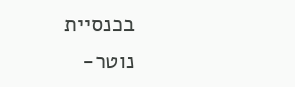בכנסיית נוטר-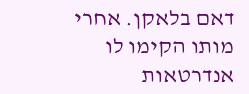דאם בלאקן. אחרי מותו הקימו לו אנדרטאות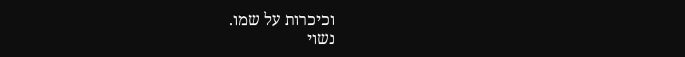וכיכרות על שמו.
נשוי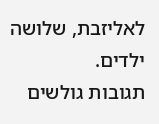לאליזבת, שלושה ילדים.
תגובות גולשים